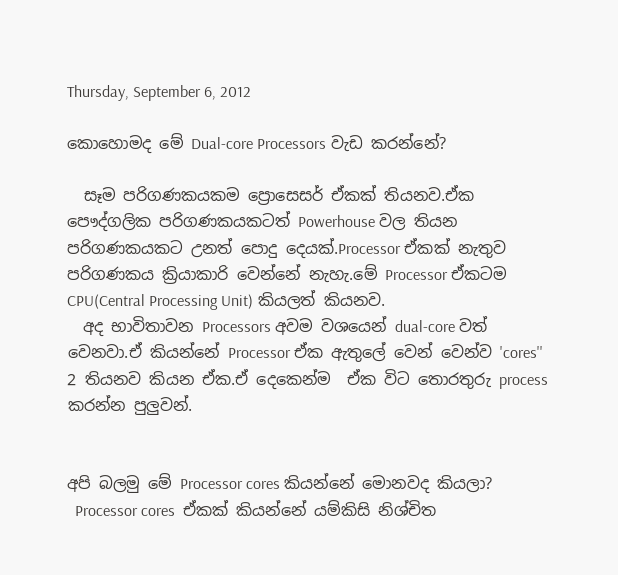Thursday, September 6, 2012

කොහොමද මේ Dual-core Processors වැඩ කරන්නේ?

  සෑම පරිගණකයකම ප්‍රොසෙසර් ඒකක් තියනව.ඒක පෞද්ගලික පරිගණකයකටත් Powerhouse වල තියන පරිගණකයකට උනත් පොදු දෙයක්.Processor ඒකක් නැතුව පරිගණකය ක්‍රියාකාරි වෙන්නේ නැහැ.මේ Processor ඒකටම CPU(Central Processing Unit) කියලත් කියනව.
  අද භාවිතාවන Processors අවම වශයෙන් dual-core වත් වෙනවා.ඒ කියන්නේ Processor ඒක ඇතුලේ වෙන් වෙන්ව 'cores'' 2 තියනව කියන ඒක.ඒ දෙකෙන්ම  ඒක විට තොරතුරු process කරන්න පුලුවන්.


අපි බලමු මේ Processor cores කියන්නේ මොනවද කියලා?
  Processor cores  ඒකක් කියන්නේ යම්කිසි නිශ්චිත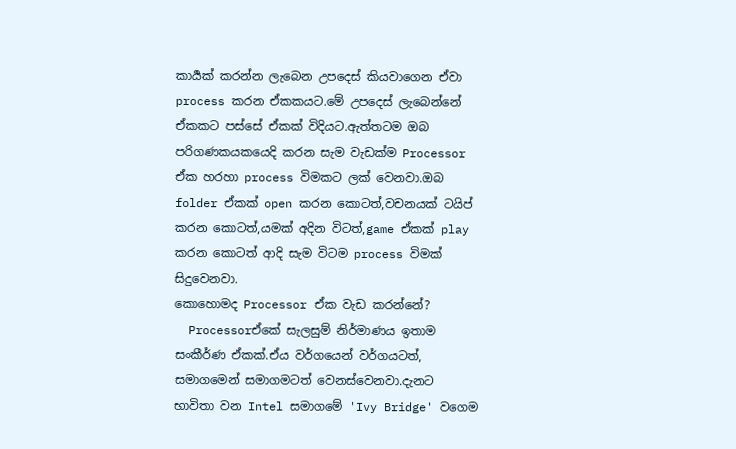කාර්‍යක් කරන්න ලැබෙන උපදෙස් කියවාගෙන ඒවා process කරන ඒකකයට.මේ උපදෙස් ලැබෙන්නේ ඒකකට පස්සේ ඒකක් විදියට.ඇත්තටම ඔබ පරිගණකයකයෙදි කරන සැම වැඩක්ම Processor ඒක හරහා process විමකට ලක් වෙනවා.ඔබ folder ඒකක් open කරන කොටත්,වචනයක් ටයිප් කරන කොටත්,යමක් අදින විටත්,game ඒකක් play කරන කොටත් ආදි සැම විටම process විමක් සිදුවෙනවා.
කොහොමද Processor ඒක වැඩ කරන්නේ?
  Processorඒකේ සැලසුම් නිර්මාණය ඉතාම සංකීර්ණ ඒකක්.ඒය වර්ගයෙන් වර්ගයටත්, සමාගමෙන් සමාගමටත් වෙනස්වෙනවා.දැනට භාවිතා වන Intel සමාගමේ 'Ivy Bridge' වගෙම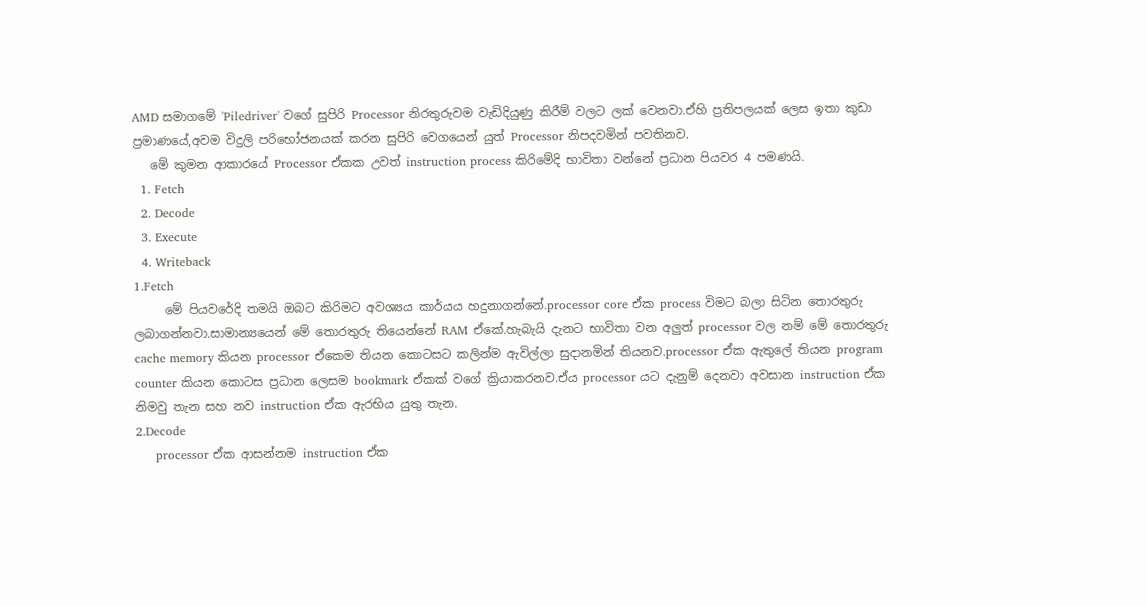AMD සමාගමේ 'Piledriver' වගේ සුපිරි Processor නිරතුරුවම වැඩිදියුණු කිරීම් වලට ලක් වෙනවා.ඒහි ප්‍රතිපලයක් ලෙස ඉතා කුඩා ප්‍රමාණයේ,අවම විදුලි පරිභෝජනයක් කරන සුපිරි වෙගයෙන් යුත් Processor නිපදවමින් පවතිනව.
   මේ කුමන ආකාරයේ Processor ඒකක උවත් instruction process කිරිමේදි භාවිතා වන්නේ ප්‍රධාන පියවර 4 පමණයි.
  1. Fetch
  2. Decode
  3. Execute
  4. Writeback
1.Fetch
     මේ පියවරේදි තමයි ඔබට කිරිමට අවශ්‍යය කාර්යය හදුනාගන්නේ.processor core ඒක process විමට බලා සිටින තොරතුරු ලබාගන්නවා.සාමාන්‍යයෙන් මේ තොරතුරු තියෙන්නේ RAM ඒකේ.හැබැයි දැනට භාවිතා වන අලුත් processor වල නම් මේ තොරතුරු cache memory කියන processor ඒකෙම තියන කොටසට කලින්ම ඇවිල්ලා සුදානමින් තියනව.processor ඒක ඇතුලේ තියන program counter කියන කොටස ප්‍රධාන ලෙසම bookmark ඒකක් වගේ ක්‍රියාකරනව.ඒය processor යට දැනුම් දෙනවා අවසාන instruction ඒක නිමවු තැන සහ නව instruction ඒක ඇරභිය යුතු තැන.
2.Decode
     processor ඒක ආසන්නම instruction ඒක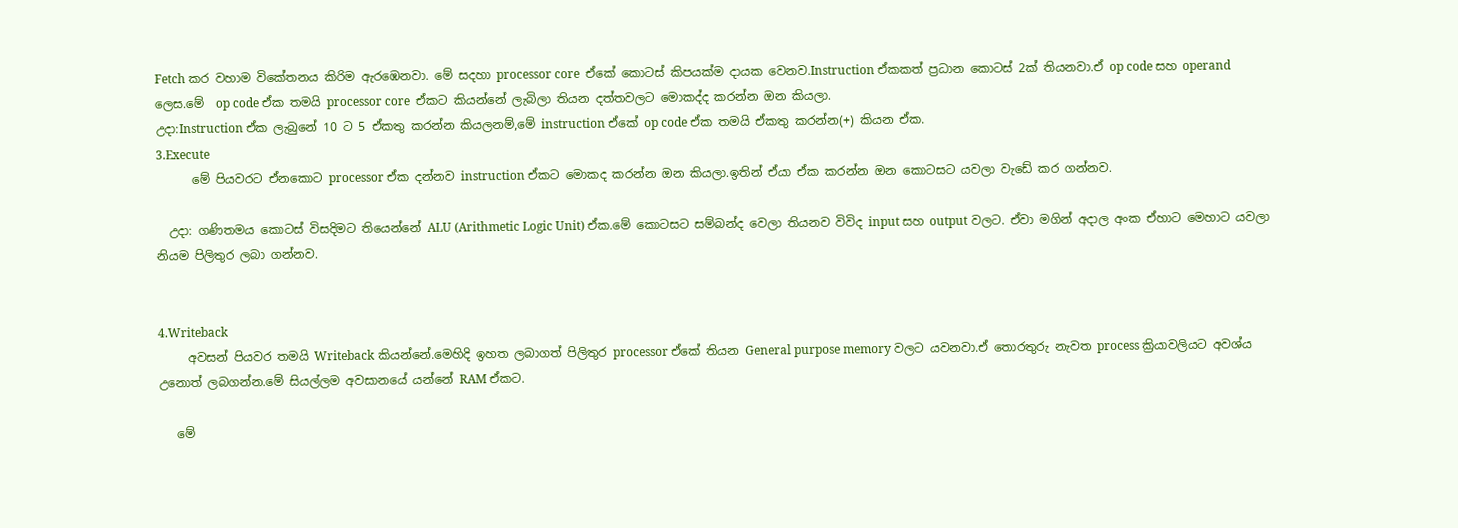Fetch කර වහාම විකේතනය කිරිම ඇරඹෙනවා. මේ සදහා processor core  ඒකේ කොටස් කිපයක්ම දායක වෙනව.Instruction ඒකකත් ප්‍රධාන කොටස් 2ක් තියනවා.ඒ op code සහ operand ලෙස.මේ  op code ඒක තමයි processor core  ඒකට කියන්නේ ලැබිලා තියන දත්තවලට මොකද්ද කරන්න ඔන කියලා.
උදා:Instruction ඒක ලැබුනේ 10 ට 5 ඒකතු කරන්න කියලනම්,මේ instruction ඒකේ op code ඒක තමයි ඒකතු කරන්න(+) කියන ඒක.
3.Execute
      මේ පියවරට ඒනකොට processor ඒක දන්නව instruction ඒකට මොකද කරන්න ඔන කියලා.ඉතින් ඒයා ඒක කරන්න ඔන කොටසට යවලා වැඩේ කර ගන්නව.

  උදා: ගණිතමය කොටස් විසදිමට තියෙන්නේ ALU (Arithmetic Logic Unit) ඒක.මේ කොටසට සම්බන්ද වෙලා තියනව විවිද input සහ output වලට. ඒවා මගින් අදාල අංක ඒහාට මෙහාට යවලා නියම පිලිතුර ලබා ගන්නව.


4.Writeback
     අවසන් පියවර තමයි Writeback කියන්නේ.මෙහිදි ඉහත ලබාගත් පිලිතුර processor ඒකේ තියන General purpose memory වලට යවනවා.ඒ තොරතුරු නැවත process ක්‍රියාවලියට අවශ්ය උනොත් ලබගන්න.මේ සියල්ලම අවසානයේ යන්නේ RAM ඒකට.

   මේ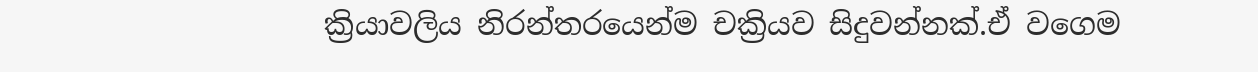ක්‍රියාවලිය නිරන්තරයෙන්ම චක්‍රියව සිදුවන්නක්.ඒ වගෙම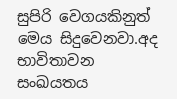සුපිරි වෙගයකිනුත් මෙය සිදුවෙනවා.අද භාවිතාවන සංඛයතය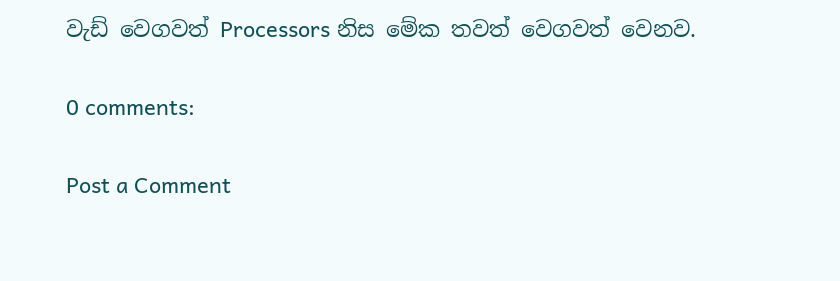වැඩ් වෙගවත් Processors නිස මේක තවත් වෙගවත් වෙනව.

0 comments:

Post a Comment